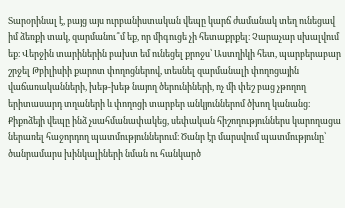Տարօրինալ է, բայց այս ուրբանիստական վեպը կարճ ժամանակ տեղ ունեցավ իմ ձեռքի տակ, զարմանու՞մ եք, որ միգուցե չի հետաքրքել։ Չարաչար սխալվում եք։ Վերջին տարիներին բախտ եմ ունեցել քրոջս՝ Աստղիկի հետ, պարբերաբար շրջել Թբիլիսիի քարոտ փողոցներով, տեսնել զարմանալի փողոցային վաճառականների, խեթ-խեթ նայող ծերունիների, ոչ մի փեշ բաց չթողող երիտասարդ տղաների և փողոցի տարբեր անկյուններոմ ծխող կանանց։ Քիքոձեյի վեպը ինձ չսահմանափակեց, սեփական հիշողություններս կարողացա ներառել հաջորդող պատմություններում։ Ծանր էր մարսվում պատմությունը՝ ծանրամարս խինկալիների նման ու հանկարծ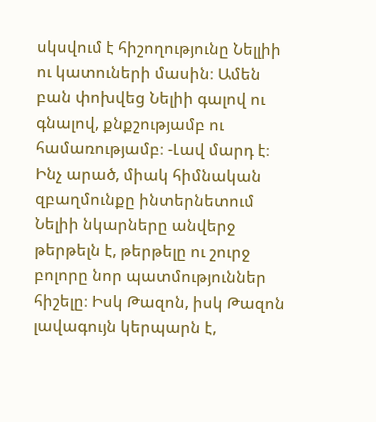սկսվում է հիշողությունը Նելլիի ու կատուների մասին։ Ամեն բան փոխվեց Նելիի գալով ու գնալով, քնքշությամբ ու համառությամբ։ -Լավ մարդ է։ Ինչ արած, միակ հիմնական զբաղմունքը ինտերնետում Նելիի նկարները անվերջ թերթելն է, թերթելը ու շուրջ բոլորը նոր պատմություններ հիշելը։ Իսկ Թազոն, իսկ Թազոն լավագույն կերպարն է,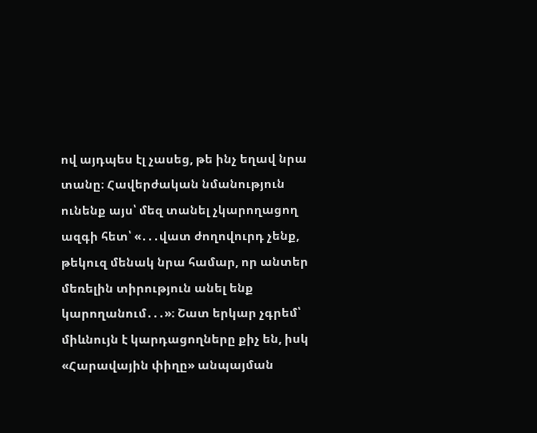ով այդպես էլ չասեց, թե ինչ եղավ նրա տանը։ Հավերժական նմանություն ունենք այս՝ մեզ տանել չկարողացող ազգի հետ՝ «․․․վատ ժողովուրդ չենք, թեկուզ մենակ նրա համար, որ անտեր մեռելին տիրություն անել ենք կարողանում․․․»։ Շատ երկար չգրեմ՝ միևնույն է կարդացողները քիչ են, իսկ «Հարավային փիղը» անպայման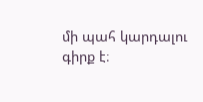մի պահ կարդալու գիրք է։